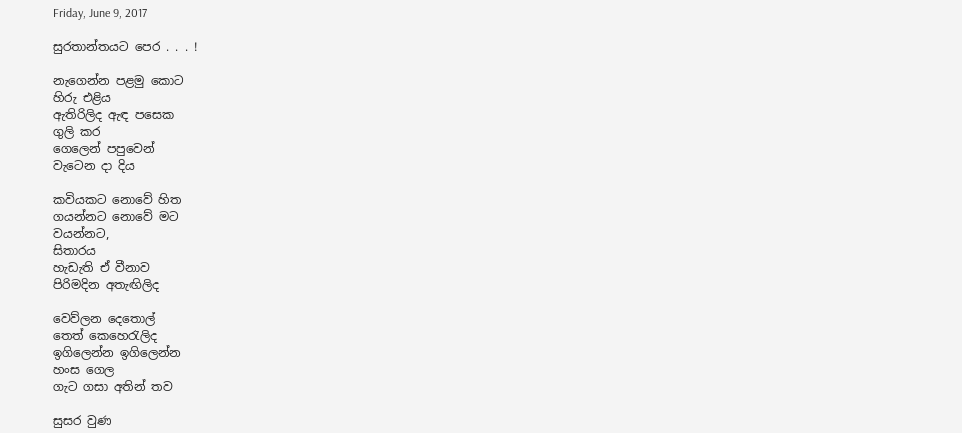Friday, June 9, 2017

සුරතාන්තයට පෙර . . . !

නැගෙන්න පළමු කොට
හිරු එළිය
ඇතිරිලිද ඇඳ පසෙක
ගුලි කර
ගෙලෙන් පපුවෙන්
වැටෙන දා දිය

කවියකට නොවේ හිත
ගයන්නට නොවේ මට
වයන්නට,
සිතාරය
හැඩැති ඒ වීනාව
පිරිමදින අතැඟිලිද

වෙව්ලන දෙතොල්
තෙත් කෙහෙරැලිද
ඉගිලෙන්න ඉගිලෙන්න
හංස ගෙල
ගැට ගසා අතින් තව

සුසර වුණ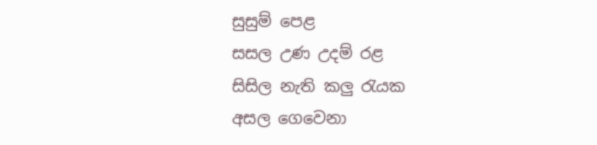සුසුම් පෙළ
සසල උණ උදම් රළ
සිසිල නැති කලු රැයක
අසල ගෙවෙනා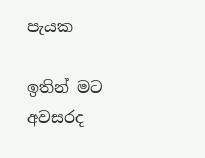පැයක

ඉතින් මට
අවසරද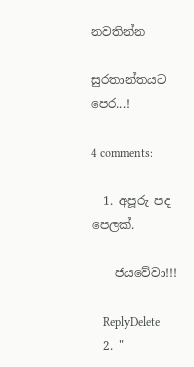නවතින්න

සුරතාන්තයට පෙර...!

4 comments:

  1. අපූරු පද පෙලක්.

    ජයවේවා!!!

    ReplyDelete
  2. "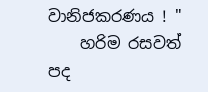වානිජකරණය ! "
    හරිම රසවත් පද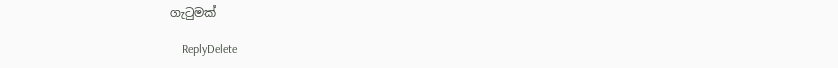ගැටුමක්

    ReplyDelete